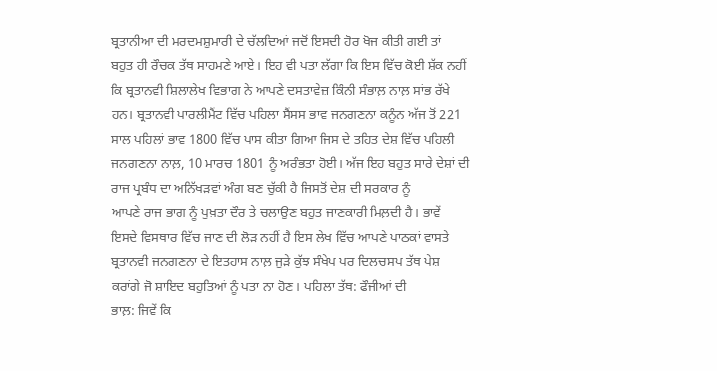ਬ੍ਰਤਾਨੀਆ ਦੀ ਮਰਦਮਸ਼ੁਮਾਰੀ ਦੇ ਚੱਲਦਿਆਂ ਜਦੋਂ ਇਸਦੀ ਹੋਰ ਖੋਜ ਕੀਤੀ ਗਈ ਤਾਂ
ਬਹੁਤ ਹੀ ਰੌਚਕ ਤੱਥ ਸਾਹਮਣੇ ਆਏ। ਇਹ ਵੀ ਪਤਾ ਲੱਗਾ ਕਿ ਇਸ ਵਿੱਚ ਕੋਈ ਸ਼ੱਕ ਨਹੀਂ
ਕਿ ਬ੍ਰਤਾਨਵੀ ਸ਼ਿਲਾਲੇਖ ਵਿਭਾਗ ਨੇ ਆਪਣੇ ਦਸਤਾਵੇਜ਼ ਕਿੰਨੀ ਸੰਭਾਲ਼ ਨਾਲ਼ ਸਾਂਭ ਰੱਖੇ
ਹਨ। ਬ੍ਰਤਾਨਵੀ ਪਾਰਲੀਮੈਂਟ ਵਿੱਚ ਪਹਿਲਾ ਸੈਂਸਸ ਭਾਵ ਜਨਗਣਨਾ ਕਨੂੰਨ ਅੱਜ ਤੋਂ 221
ਸਾਲ ਪਹਿਲਾਂ ਭਾਵ 1800 ਵਿੱਚ ਪਾਸ ਕੀਤਾ ਗਿਆ ਜਿਸ ਦੇ ਤਹਿਤ ਦੇਸ਼ ਵਿੱਚ ਪਹਿਲੀ
ਜਨਗਣਨਾ ਨਾਲ਼, 10 ਮਾਰਚ 1801 ਨੂੰ ਅਰੰਭਤਾ ਹੋਈ। ਅੱਜ ਇਹ ਬਹੁਤ ਸਾਰੇ ਦੇਸ਼ਾਂ ਦੀ
ਰਾਜ ਪ੍ਰਬੰਧ ਦਾ ਅਨਿੱਖੜਵਾਂ ਅੰਗ ਬਣ ਚੁੱਕੀ ਹੈ ਜਿਸਤੋਂ ਦੇਸ਼ ਦੀ ਸਰਕਾਰ ਨੂੰ
ਆਪਣੇ ਰਾਜ ਭਾਗ ਨੂੰ ਪੁਖ਼ਤਾ ਦੌਰ ਤੇ ਚਲਾਉਣ ਬਹੁਤ ਜਾਣਕਾਰੀ ਮਿਲ਼ਦੀ ਹੈ। ਭਾਵੇਂ
ਇਸਦੇ ਵਿਸਥਾਰ ਵਿੱਚ ਜਾਣ ਦੀ ਲੋੜ ਨਹੀਂ ਹੈ ਇਸ ਲੇਖ ਵਿੱਚ ਆਪਣੇ ਪਾਠਕਾਂ ਵਾਸਤੇ
ਬ੍ਰਤਾਨਵੀ ਜਨਗਣਨਾ ਦੇ ਇਤਹਾਸ ਨਾਲ਼ ਜੁੜੇ ਕੁੱਝ ਸੰਖੇਪ ਪਰ ਦਿਲਚਸਪ ਤੱਥ ਪੇਸ਼
ਕਰਾਂਗੇ ਜੋ ਸ਼ਾਇਦ ਬਹੁਤਿਆਂ ਨੂੰ ਪਤਾ ਨਾ ਹੋਣ। ਪਹਿਲਾ ਤੱਥ: ਫੌਜੀਆਂ ਦੀ
ਭਾਲ਼: ਜਿਵੇਂ ਕਿ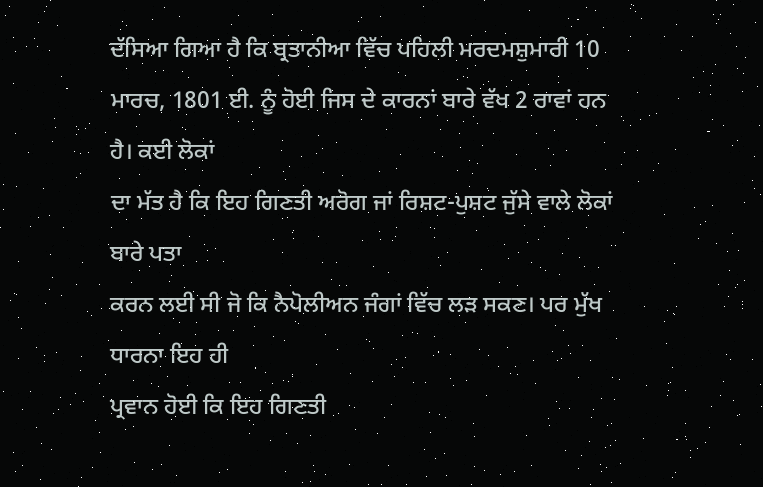ਦੱਸਿਆ ਗਿਆ ਹੈ ਕਿ ਬ੍ਰਤਾਨੀਆ ਵਿੱਚ ਪਹਿਲੀ ਮਰਦਮਸ਼ੁਮਾਰੀ 10
ਮਾਰਚ, 1801 ਈ. ਨੂੰ ਹੋਈ ਜਿਸ ਦੇ ਕਾਰਨਾਂ ਬਾਰੇ ਵੱਖ 2 ਰਾਵਾਂ ਹਨ ਹੈ। ਕਈ ਲੋਕਾਂ
ਦਾ ਮੱਤ ਹੈ ਕਿ ਇਹ ਗਿਣਤੀ ਅਰੋਗ ਜਾਂ ਰਿਸ਼ਟ-ਪੁਸ਼ਟ ਜੁੱਸੇ ਵਾਲੇ ਲੋਕਾਂ ਬਾਰੇ ਪਤਾ
ਕਰਨ ਲਈ ਸੀ ਜੋ ਕਿ ਨੈਪੋਲੀਅਨ ਜੰਗਾਂ ਵਿੱਚ ਲੜ ਸਕਣ। ਪਰ ਮੁੱਖ ਧਾਰਨਾ ਇਹ ਹੀ
ਪ੍ਰਵਾਨ ਹੋਈ ਕਿ ਇਹ ਗਿਣਤੀ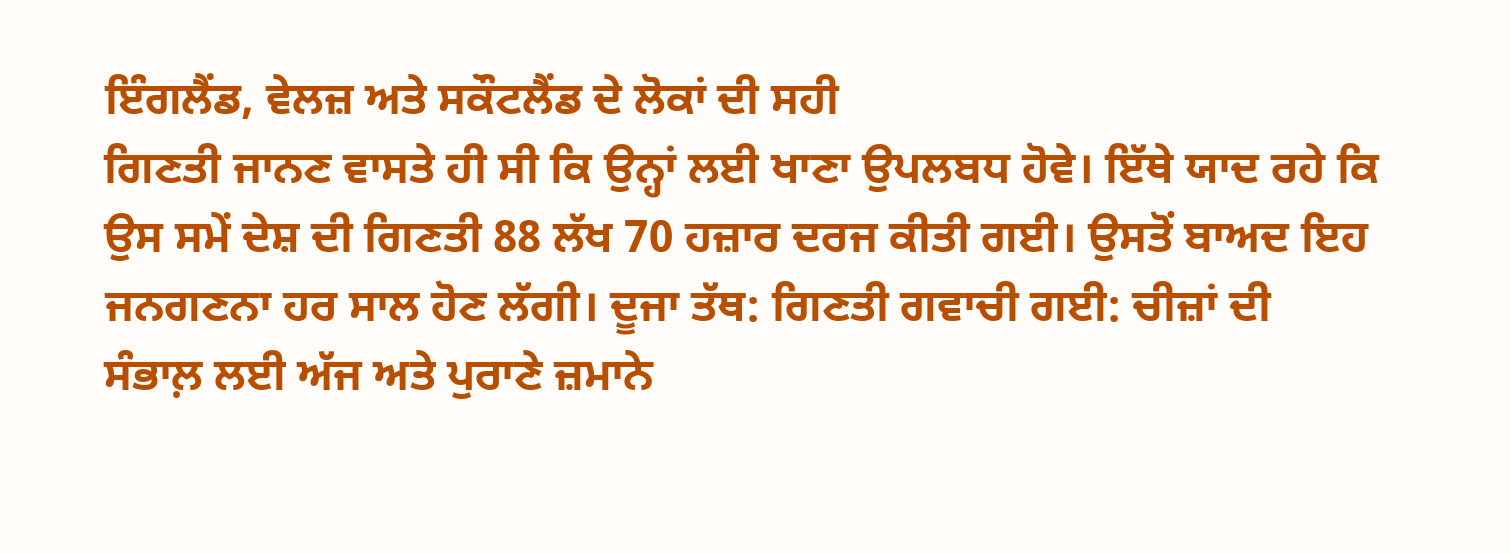ਇੰਗਲੈਂਡ, ਵੇਲਜ਼ ਅਤੇ ਸਕੌਟਲੈਂਡ ਦੇ ਲੋਕਾਂ ਦੀ ਸਹੀ
ਗਿਣਤੀ ਜਾਨਣ ਵਾਸਤੇ ਹੀ ਸੀ ਕਿ ਉਨ੍ਹਾਂ ਲਈ ਖਾਣਾ ਉਪਲਬਧ ਹੋਵੇ। ਇੱਥੇ ਯਾਦ ਰਹੇ ਕਿ
ਉਸ ਸਮੇਂ ਦੇਸ਼ ਦੀ ਗਿਣਤੀ 88 ਲੱਖ 70 ਹਜ਼ਾਰ ਦਰਜ ਕੀਤੀ ਗਈ। ਉਸਤੋਂ ਬਾਅਦ ਇਹ
ਜਨਗਣਨਾ ਹਰ ਸਾਲ ਹੋਣ ਲੱਗੀ। ਦੂਜਾ ਤੱਥ: ਗਿਣਤੀ ਗਵਾਚੀ ਗਈ: ਚੀਜ਼ਾਂ ਦੀ
ਸੰਭਾਲ਼ ਲਈ ਅੱਜ ਅਤੇ ਪੁਰਾਣੇ ਜ਼ਮਾਨੇ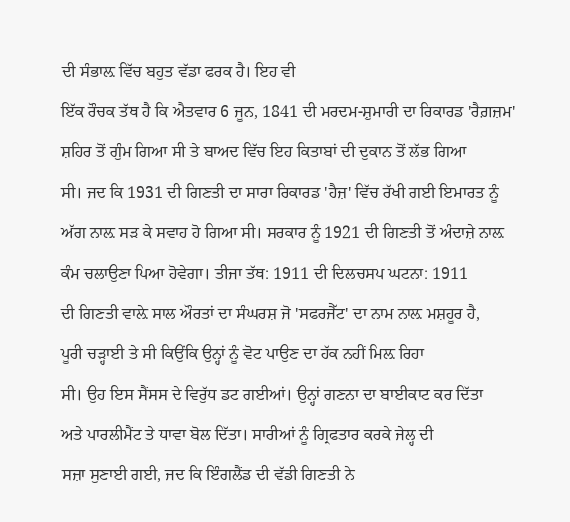ਦੀ ਸੰਭਾਲ਼ ਵਿੱਚ ਬਹੁਤ ਵੱਡਾ ਫਰਕ ਹੈ। ਇਹ ਵੀ
ਇੱਕ ਰੌਚਕ ਤੱਥ ਹੈ ਕਿ ਐਤਵਾਰ 6 ਜੂਨ, 1841 ਦੀ ਮਰਦਮ-ਸ਼ੁਮਾਰੀ ਦਾ ਰਿਕਾਰਡ 'ਰੈਗ਼ਜ਼ਮ'
ਸ਼ਹਿਰ ਤੋਂ ਗੁੰਮ ਗਿਆ ਸੀ ਤੇ ਬਾਅਦ ਵਿੱਚ ਇਹ ਕਿਤਾਬਾਂ ਦੀ ਦੁਕਾਨ ਤੋਂ ਲੱਭ ਗਿਆ
ਸੀ। ਜਦ ਕਿ 1931 ਦੀ ਗਿਣਤੀ ਦਾ ਸਾਰਾ ਰਿਕਾਰਡ 'ਹੈਜ਼' ਵਿੱਚ ਰੱਖੀ ਗਈ ਇਮਾਰਤ ਨੂੰ
ਅੱਗ ਨਾਲ਼ ਸੜ ਕੇ ਸਵਾਹ ਹੋ ਗਿਆ ਸੀ। ਸਰਕਾਰ ਨੂੰ 1921 ਦੀ ਗਿਣਤੀ ਤੋਂ ਅੰਦਾਜ਼ੇ ਨਾਲ਼
ਕੰਮ ਚਲਾਉਣਾ ਪਿਆ ਹੋਵੇਗਾ। ਤੀਜਾ ਤੱਥ: 1911 ਦੀ ਦਿਲਚਸਪ ਘਟਨਾ: 1911
ਦੀ ਗਿਣਤੀ ਵਾਲ਼ੇ ਸਾਲ ਔਰਤਾਂ ਦਾ ਸੰਘਰਸ਼ ਜੋ 'ਸਫਰਜੈੱਟ' ਦਾ ਨਾਮ ਨਾਲ਼ ਮਸ਼ਹੂਰ ਹੈ,
ਪੂਰੀ ਚੜ੍ਹਾਈ ਤੇ ਸੀ ਕਿਉਂਕਿ ਉਨ੍ਹਾਂ ਨੂੰ ਵੋਟ ਪਾਉਣ ਦਾ ਹੱਕ ਨਹੀਂ ਮਿਲ਼ ਰਿਹਾ
ਸੀ। ਉਹ ਇਸ ਸੈਂਸਸ ਦੇ ਵਿਰੁੱਧ ਡਟ ਗਈਆਂ। ਉਨ੍ਹਾਂ ਗਣਨਾ ਦਾ ਬਾਈਕਾਟ ਕਰ ਦਿੱਤਾ
ਅਤੇ ਪਾਰਲੀਮੈਂਟ ਤੇ ਧਾਵਾ ਬੋਲ ਦਿੱਤਾ। ਸਾਰੀਆਂ ਨੂੰ ਗ੍ਰਿਫਤਾਰ ਕਰਕੇ ਜੇਲ੍ਹ ਦੀ
ਸਜ਼ਾ ਸੁਣਾਈ ਗਈ, ਜਦ ਕਿ ਇੰਗਲੈਂਡ ਦੀ ਵੱਡੀ ਗਿਣਤੀ ਨੇ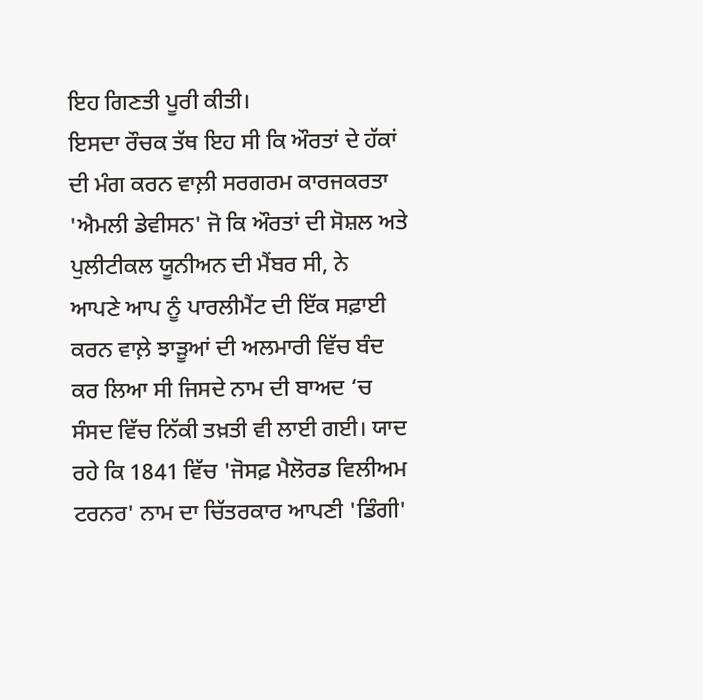ਇਹ ਗਿਣਤੀ ਪੂਰੀ ਕੀਤੀ।
ਇਸਦਾ ਰੌਚਕ ਤੱਥ ਇਹ ਸੀ ਕਿ ਔਰਤਾਂ ਦੇ ਹੱਕਾਂ ਦੀ ਮੰਗ ਕਰਨ ਵਾਲ਼ੀ ਸਰਗਰਮ ਕਾਰਜਕਰਤਾ
'ਐਮਲੀ ਡੇਵੀਸਨ' ਜੋ ਕਿ ਔਰਤਾਂ ਦੀ ਸੋਸ਼ਲ ਅਤੇ ਪੁਲੀਟੀਕਲ ਯੂਨੀਅਨ ਦੀ ਮੈਂਬਰ ਸੀ, ਨੇ
ਆਪਣੇ ਆਪ ਨੂੰ ਪਾਰਲੀਮੈਂਟ ਦੀ ਇੱਕ ਸਫ਼ਾਈ ਕਰਨ ਵਾਲ਼ੇ ਝਾੜੂਆਂ ਦੀ ਅਲਮਾਰੀ ਵਿੱਚ ਬੰਦ
ਕਰ ਲਿਆ ਸੀ ਜਿਸਦੇ ਨਾਮ ਦੀ ਬਾਅਦ ‘ਚ ਸੰਸਦ ਵਿੱਚ ਨਿੱਕੀ ਤਖ਼ਤੀ ਵੀ ਲਾਈ ਗਈ। ਯਾਦ
ਰਹੇ ਕਿ 1841 ਵਿੱਚ 'ਜੋਸਫ਼ ਮੈਲੋਰਡ ਵਿਲੀਅਮ ਟਰਨਰ' ਨਾਮ ਦਾ ਚਿੱਤਰਕਾਰ ਆਪਣੀ 'ਡਿੰਗੀ'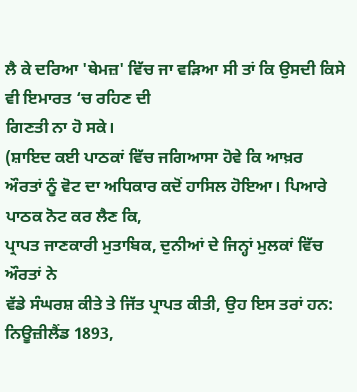ਲੈ ਕੇ ਦਰਿਆ 'ਥੇਮਜ਼' ਵਿੱਚ ਜਾ ਵੜਿਆ ਸੀ ਤਾਂ ਕਿ ਉਸਦੀ ਕਿਸੇ ਵੀ ਇਮਾਰਤ ‘ਚ ਰਹਿਣ ਦੀ
ਗਿਣਤੀ ਨਾ ਹੋ ਸਕੇ।
(ਸ਼ਾਇਦ ਕਈ ਪਾਠਕਾਂ ਵਿੱਚ ਜਗਿਆਸਾ ਹੋਵੇ ਕਿ ਆਖ਼ਰ
ਔਰਤਾਂ ਨੂੰ ਵੋਟ ਦਾ ਅਧਿਕਾਰ ਕਦੋਂ ਹਾਸਿਲ ਹੋਇਆ। ਪਿਆਰੇ ਪਾਠਕ ਨੋਟ ਕਰ ਲੈਣ ਕਿ,
ਪ੍ਰਾਪਤ ਜਾਣਕਾਰੀ ਮੁਤਾਬਿਕ, ਦੁਨੀਆਂ ਦੇ ਜਿਨ੍ਹਾਂ ਮੁਲਕਾਂ ਵਿੱਚ ਔਰਤਾਂ ਨੇ
ਵੱਡੇ ਸੰਘਰਸ਼ ਕੀਤੇ ਤੇ ਜਿੱਤ ਪ੍ਰਾਪਤ ਕੀਤੀ, ਉਹ ਇਸ ਤਰਾਂ ਹਨ: ਨਿਊਜ਼ੀਲੈਂਡ 1893,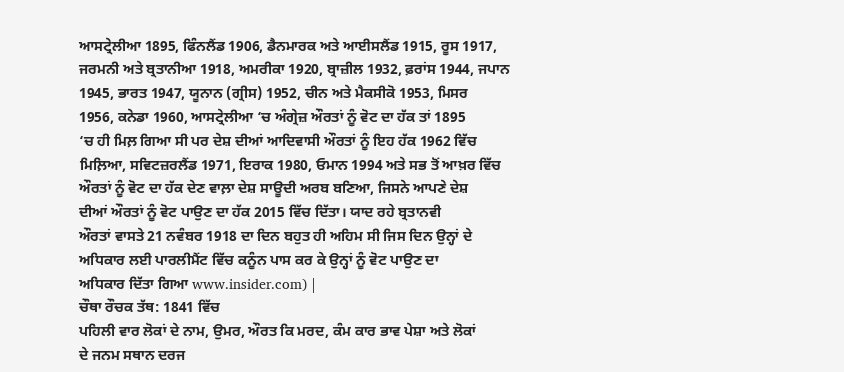ਆਸਟ੍ਰੇਲੀਆ 1895, ਫਿੰਨਲੈਂਡ 1906, ਡੈਨਮਾਰਕ ਅਤੇ ਆਈਸਲੈਂਡ 1915, ਰੂਸ 1917,
ਜਰਮਨੀ ਅਤੇ ਬ੍ਰਤਾਨੀਆ 1918, ਅਮਰੀਕਾ 1920, ਬ੍ਰਾਜ਼ੀਲ 1932, ਫ਼ਰਾਂਸ 1944, ਜਪਾਨ
1945, ਭਾਰਤ 1947, ਯੂਨਾਨ (ਗ੍ਰੀਸ) 1952, ਚੀਨ ਅਤੇ ਮੈਕਸੀਕੋ 1953, ਮਿਸਰ
1956, ਕਨੇਡਾ 1960, ਆਸਟ੍ਰੇਲੀਆ ‘ਚ ਅੰਗ੍ਰੇਜ਼ ਔਰਤਾਂ ਨੂੰ ਵੋਟ ਦਾ ਹੱਕ ਤਾਂ 1895
‘ਚ ਹੀ ਮਿਲ਼ ਗਿਆ ਸੀ ਪਰ ਦੇਸ਼ ਦੀਆਂ ਆਦਿਵਾਸੀ ਔਰਤਾਂ ਨੂੰ ਇਹ ਹੱਕ 1962 ਵਿੱਚ
ਮਿਲ਼ਿਆ, ਸਵਿਟਜ਼ਰਲੈਂਡ 1971, ਇਰਾਕ 1980, ਓਮਾਨ 1994 ਅਤੇ ਸਭ ਤੋਂ ਆਖ਼ਰ ਵਿੱਚ
ਔਰਤਾਂ ਨੂੰ ਵੋਟ ਦਾ ਹੱਕ ਦੇਣ ਵਾਲ਼ਾ ਦੇਸ਼ ਸਾਊਦੀ ਅਰਬ ਬਣਿਆ, ਜਿਸਨੇ ਆਪਣੇ ਦੇਸ਼
ਦੀਆਂ ਔਰਤਾਂ ਨੂੰ ਵੋਟ ਪਾਉਣ ਦਾ ਹੱਕ 2015 ਵਿੱਚ ਦਿੱਤਾ। ਯਾਦ ਰਹੇ ਬ੍ਰਤਾਨਵੀ
ਔਰਤਾਂ ਵਾਸਤੇ 21 ਨਵੰਬਰ 1918 ਦਾ ਦਿਨ ਬਹੁਤ ਹੀ ਅਹਿਮ ਸੀ ਜਿਸ ਦਿਨ ਉਨ੍ਹਾਂ ਦੇ
ਅਧਿਕਾਰ ਲਈ ਪਾਰਲੀਮੈਂਟ ਵਿੱਚ ਕਨੂੰਨ ਪਾਸ ਕਰ ਕੇ ਉਨ੍ਹਾਂ ਨੂੰ ਵੋਟ ਪਾਉਣ ਦਾ
ਅਧਿਕਾਰ ਦਿੱਤਾ ਗਿਆ www.insider.com) |
ਚੌਥਾ ਰੌਚਕ ਤੱਥ: 1841 ਵਿੱਚ
ਪਹਿਲੀ ਵਾਰ ਲੋਕਾਂ ਦੇ ਨਾਮ, ਉਮਰ, ਔਰਤ ਕਿ ਮਰਦ, ਕੰਮ ਕਾਰ ਭਾਵ ਪੇਸ਼ਾ ਅਤੇ ਲੋਕਾਂ
ਦੇ ਜਨਮ ਸਥਾਨ ਦਰਜ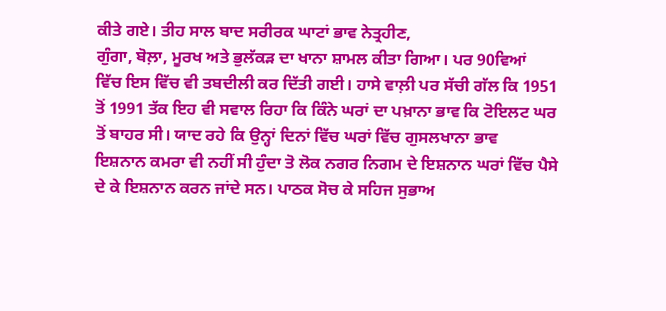ਕੀਤੇ ਗਏ। ਤੀਹ ਸਾਲ ਬਾਦ ਸਰੀਰਕ ਘਾਟਾਂ ਭਾਵ ਨੇਤ੍ਰਹੀਣ,
ਗੁੰਗਾ, ਬੋਲ਼ਾ, ਮੂਰਖ ਅਤੇ ਭੁਲੱਕੜ ਦਾ ਖਾਨਾ ਸ਼ਾਮਲ ਕੀਤਾ ਗਿਆ। ਪਰ 90ਵਿਆਂ
ਵਿੱਚ ਇਸ ਵਿੱਚ ਵੀ ਤਬਦੀਲੀ ਕਰ ਦਿੱਤੀ ਗਈ। ਹਾਸੇ ਵਾਲ਼ੀ ਪਰ ਸੱਚੀ ਗੱਲ ਕਿ 1951
ਤੋਂ 1991 ਤੱਕ ਇਹ ਵੀ ਸਵਾਲ ਰਿਹਾ ਕਿ ਕਿੰਨੇ ਘਰਾਂ ਦਾ ਪਖ਼ਾਨਾ ਭਾਵ ਕਿ ਟੋਇਲਟ ਘਰ
ਤੋਂ ਬਾਹਰ ਸੀ। ਯਾਦ ਰਹੇ ਕਿ ਉਨ੍ਹਾਂ ਦਿਨਾਂ ਵਿੱਚ ਘਰਾਂ ਵਿੱਚ ਗੁਸਲਖਾਨਾ ਭਾਵ
ਇਸ਼ਨਾਨ ਕਮਰਾ ਵੀ ਨਹੀਂ ਸੀ ਹੁੰਦਾ ਤੋ ਲੋਕ ਨਗਰ ਨਿਗਮ ਦੇ ਇਸ਼ਨਾਨ ਘਰਾਂ ਵਿੱਚ ਪੈਸੇ
ਦੇ ਕੇ ਇਸ਼ਨਾਨ ਕਰਨ ਜਾਂਦੇ ਸਨ। ਪਾਠਕ ਸੋਚ ਕੇ ਸਹਿਜ ਸੁਭਾਅ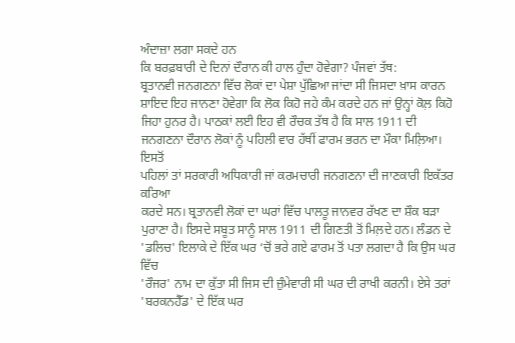ਅੰਦਾਜ਼ਾ ਲਗਾ ਸਕਦੇ ਹਨ
ਕਿ ਬਰਫ਼ਬਾਰੀ ਦੇ ਦਿਨਾਂ ਦੌਰਾਨ ਕੀ ਹਾਲ ਹੁੰਦਾ ਹੋਵੇਗਾ? ਪੰਜਵਾਂ ਤੱਥ:
ਬ੍ਰਤਾਨਵੀ ਜਨਗਣਨਾ ਵਿੱਚ ਲੋਕਾਂ ਦਾ ਪੇਸ਼ਾ ਪੁੱਛਿਆ ਜਾਂਦਾ ਸੀ ਜਿਸਦਾ ਖ਼ਾਸ ਕਾਰਨ
ਸ਼ਾਇਦ ਇਹ ਜਾਨਣਾ ਹੋਵੇਗਾ ਕਿ ਲੋਕ ਕਿਹੋ ਜਹੇ ਕੰਮ ਕਰਦੇ ਹਨ ਜਾਂ ਉਨ੍ਹਾਂ ਕੋਲ਼ ਕਿਹੋ
ਜਿਹਾ ਹੁਨਰ ਹੈ। ਪਾਠਕਾਂ ਲਈ ਇਹ ਵੀ ਰੌਚਕ ਤੱਥ ਹੈ ਕਿ ਸਾਲ 1911 ਦੀ
ਜਨਗਣਨਾ ਦੌਰਾਨ ਲੋਕਾਂ ਨੂੰ ਪਹਿਲੀ ਵਾਰ ਹੱਥੀਂ ਫਾਰਮ ਭਰਨ ਦਾ ਮੌਕਾ ਮਿਲ਼ਿਆ। ਇਸਤੋਂ
ਪਹਿਲਾਂ ਤਾਂ ਸਰਕਾਰੀ ਅਧਿਕਾਰੀ ਜਾਂ ਕਰਮਚਾਰੀ ਜਨਗਣਨਾ ਦੀ ਜਾਣਕਾਰੀ ਇਕੱਤਰ ਕਰਿਆ
ਕਰਦੇ ਸਨ। ਬ੍ਰਤਾਨਵੀ ਲੋਕਾਂ ਦਾ ਘਰਾਂ ਵਿੱਚ ਪਾਲਤੂ ਜਾਨਵਰ ਰੱਖਣ ਦਾ ਸ਼ੌਕ ਬੜਾ
ਪੁਰਾਣਾ ਹੈ। ਇਸਦੇ ਸਬੂਤ ਸਾਨੂੰ ਸਾਲ 1911 ਦੀ ਗਿਣਤੀ ਤੋਂ ਮਿਲ਼ਦੇ ਹਨ। ਲੰਡਨ ਦੇ
'ਡਲਿਚ' ਇਲਾਕੇ ਦੇ ਇੱਕ ਘਰ ‘ਚੋਂ ਭਰੇ ਗਏ ਫਾਰਮ ਤੋਂ ਪਤਾ ਲਗਦਾ ਹੈ ਕਿ ਉਸ ਘਰ ਵਿੱਚ
'ਰੌਜਰ' ਨਾਮ ਦਾ ਕੁੱਤਾ ਸੀ ਜਿਸ ਦੀ ਜ਼ੁੰਮੇਵਾਰੀ ਸੀ ਘਰ ਦੀ ਰਾਖੀ ਕਰਨੀ। ਏਸੇ ਤਰਾਂ
'ਬਰਕਨਹੈੱਡ' ਦੇ ਇੱਕ ਘਰ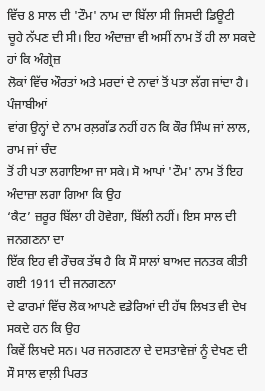ਵਿੱਚ 8 ਸਾਲ ਦੀ 'ਟੌਮ' ਨਾਮ ਦਾ ਬਿੱਲਾ ਸੀ ਜਿਸਦੀ ਡਿਊਟੀ
ਚੂਹੇ ਨੱਪਣ ਦੀ ਸੀ। ਇਹ ਅੰਦਾਜ਼ਾ ਵੀ ਅਸੀਂ ਨਾਮ ਤੋਂ ਹੀ ਲਾ ਸਕਦੇ ਹਾਂ ਕਿ ਅੰਗ੍ਰੇਜ਼
ਲੋਕਾਂ ਵਿੱਚ ਔਰਤਾਂ ਅਤੇ ਮਰਦਾਂ ਦੇ ਨਾਵਾਂ ਤੋਂ ਪਤਾ ਲੱਗ ਜਾਂਦਾ ਹੈ। ਪੰਜਾਬੀਆਂ
ਵਾਂਗ ਉਨ੍ਹਾਂ ਦੇ ਨਾਮ ਰਲ਼ਗੱਡ ਨਹੀਂ ਹਨ ਕਿ ਕੌਰ ਸਿੰਘ ਜਾਂ ਲਾਲ, ਰਾਮ ਜਾਂ ਚੰਦ
ਤੋਂ ਹੀ ਪਤਾ ਲਗਾਇਆ ਜਾ ਸਕੇ। ਸੋ ਆਪਾਂ 'ਟੌਮ' ਨਾਮ ਤੋਂ ਇਹ ਅੰਦਾਜ਼ਾ ਲਗਾ ਗਿਆ ਕਿ ਉਹ
‘ਕੈਟ’ ਜ਼ਰੂਰ ਬਿੱਲਾ ਹੀ ਹੋਵੇਗਾ, ਬਿੱਲੀ ਨਹੀਂ। ਇਸ ਸਾਲ ਦੀ ਜਨਗਣਨਾ ਦਾ
ਇੱਕ ਇਹ ਵੀ ਰੌਚਕ ਤੱਥ ਹੈ ਕਿ ਸੌ ਸਾਲਾਂ ਬਾਅਦ ਜਨਤਕ ਕੀਤੀ ਗਈ 1911 ਦੀ ਜਨਗਣਨਾ
ਦੇ ਫਾਰਮਾਂ ਵਿੱਚ ਲੋਕ ਆਪਣੇ ਵਡੇਰਿਆਂ ਦੀ ਹੱਥ ਲਿਖਤ ਵੀ ਦੇਖ ਸਕਦੇ ਹਨ ਕਿ ਉਹ
ਕਿਵੇਂ ਲਿਖਦੇ ਸਨ। ਪਰ ਜਨਗਣਨਾ ਦੇ ਦਸਤਾਵੇਜ਼ਾਂ ਨੂੰ ਦੇਖਣ ਦੀ ਸੌ ਸਾਲ ਵਾਲ਼ੀ ਪਿਰਤ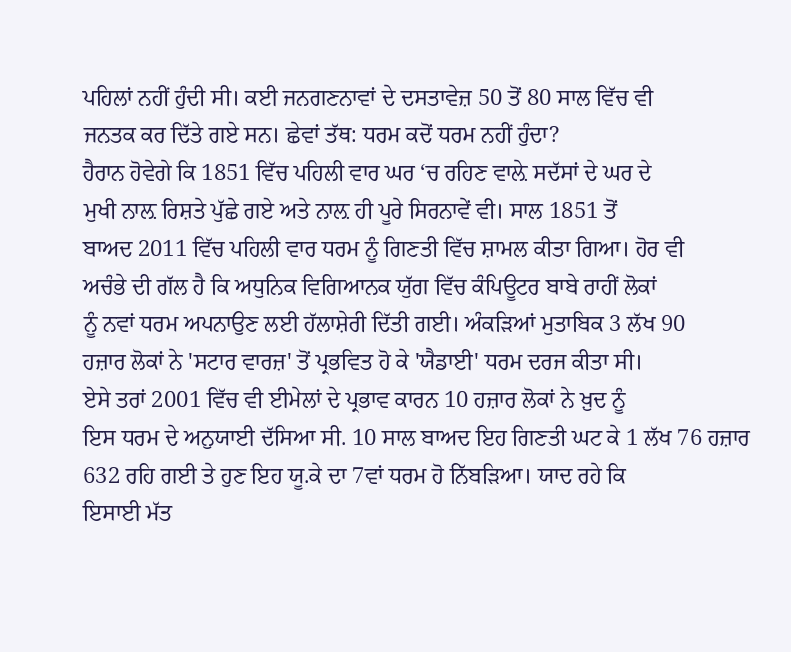ਪਹਿਲਾਂ ਨਹੀਂ ਹੁੰਦੀ ਸੀ। ਕਈ ਜਨਗਣਨਾਵਾਂ ਦੇ ਦਸਤਾਵੇਜ਼ 50 ਤੋਂ 80 ਸਾਲ ਵਿੱਚ ਵੀ
ਜਨਤਕ ਕਰ ਦਿੱਤੇ ਗਏ ਸਨ। ਛੇਵਾਂ ਤੱਥ: ਧਰਮ ਕਦੋਂ ਧਰਮ ਨਹੀਂ ਹੁੰਦਾ?
ਹੈਰਾਨ ਹੋਵੇਗੇ ਕਿ 1851 ਵਿੱਚ ਪਹਿਲੀ ਵਾਰ ਘਰ ‘ਚ ਰਹਿਣ ਵਾਲ਼ੇ ਸਦੱਸਾਂ ਦੇ ਘਰ ਦੇ
ਮੁਖੀ ਨਾਲ਼ ਰਿਸ਼ਤੇ ਪੁੱਛੇ ਗਏ ਅਤੇ ਨਾਲ਼ ਹੀ ਪੂਰੇ ਸਿਰਨਾਵੇਂ ਵੀ। ਸਾਲ 1851 ਤੋਂ
ਬਾਅਦ 2011 ਵਿੱਚ ਪਹਿਲੀ ਵਾਰ ਧਰਮ ਨੂੰ ਗਿਣਤੀ ਵਿੱਚ ਸ਼ਾਮਲ ਕੀਤਾ ਗਿਆ। ਹੋਰ ਵੀ
ਅਚੰਭੇ ਦੀ ਗੱਲ ਹੈ ਕਿ ਅਧੁਨਿਕ ਵਿਗਿਆਨਕ ਯੁੱਗ ਵਿੱਚ ਕੰਪਿਊਟਰ ਬਾਬੇ ਰਾਹੀਂ ਲੋਕਾਂ
ਨੂੰ ਨਵਾਂ ਧਰਮ ਅਪਨਾਉਣ ਲਈ ਹੱਲਾਸ਼ੇਰੀ ਦਿੱਤੀ ਗਈ। ਅੰਕੜਿਆਂ ਮੁਤਾਬਿਕ 3 ਲੱਖ 90
ਹਜ਼ਾਰ ਲੋਕਾਂ ਨੇ 'ਸਟਾਰ ਵਾਰਜ਼' ਤੋਂ ਪ੍ਰਭਵਿਤ ਹੋ ਕੇ 'ਯੈਡਾਈ' ਧਰਮ ਦਰਜ ਕੀਤਾ ਸੀ।
ਏਸੇ ਤਰਾਂ 2001 ਵਿੱਚ ਵੀ ਈਮੇਲਾਂ ਦੇ ਪ੍ਰਭਾਵ ਕਾਰਨ 10 ਹਜ਼ਾਰ ਲੋਕਾਂ ਨੇ ਖ਼ੁਦ ਨੂੰ
ਇਸ ਧਰਮ ਦੇ ਅਨੁਯਾਈ ਦੱਸਿਆ ਸੀ. 10 ਸਾਲ ਬਾਅਦ ਇਹ ਗਿਣਤੀ ਘਟ ਕੇ 1 ਲੱਖ 76 ਹਜ਼ਾਰ
632 ਰਹਿ ਗਈ ਤੇ ਹੁਣ ਇਹ ਯੂ.ਕੇ ਦਾ 7ਵਾਂ ਧਰਮ ਹੋ ਨਿੱਬੜਿਆ। ਯਾਦ ਰਹੇ ਕਿ
ਇਸਾਈ ਮੱਤ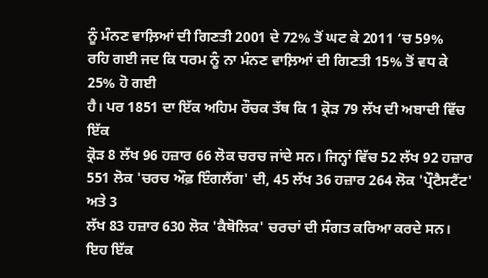ਨੂੰ ਮੰਨਣ ਵਾਲ਼ਿਆਂ ਦੀ ਗਿਣਤੀ 2001 ਦੇ 72% ਤੋਂ ਘਟ ਕੇ 2011 ‘ਚ 59%
ਰਹਿ ਗਈ ਜਦ ਕਿ ਧਰਮ ਨੂੰ ਨਾ ਮੰਨਣ ਵਾਲ਼ਿਆਂ ਦੀ ਗਿਣਤੀ 15% ਤੋਂ ਵਧ ਕੇ 25% ਹੋ ਗਈ
ਹੈ। ਪਰ 1851 ਦਾ ਇੱਕ ਅਹਿਮ ਰੌਚਕ ਤੱਥ ਕਿ 1 ਕ੍ਰੋੜ 79 ਲੱਖ ਦੀ ਅਬਾਦੀ ਵਿੱਚ ਇੱਕ
ਕ੍ਰੋੜ 8 ਲੱਖ 96 ਹਜ਼ਾਰ 66 ਲੋਕ ਚਰਚ ਜਾਂਦੇ ਸਨ। ਜਿਨ੍ਹਾਂ ਵਿੱਚ 52 ਲੱਖ 92 ਹਜ਼ਾਰ
551 ਲੋਕ 'ਚਰਚ ਔਫ਼ ਇੰਗਲੈਂਗ' ਦੀ, 45 ਲੱਖ 36 ਹਜ਼ਾਰ 264 ਲੋਕ 'ਪ੍ਰੌਟੈਸਟੈਂਟ' ਅਤੇ 3
ਲੱਖ 83 ਹਜ਼ਾਰ 630 ਲੋਕ 'ਕੈਥੋਲਿਕ' ਚਰਚਾਂ ਦੀ ਸੰਗਤ ਕਰਿਆ ਕਰਦੇ ਸਨ। ਇਹ ਇੱਕ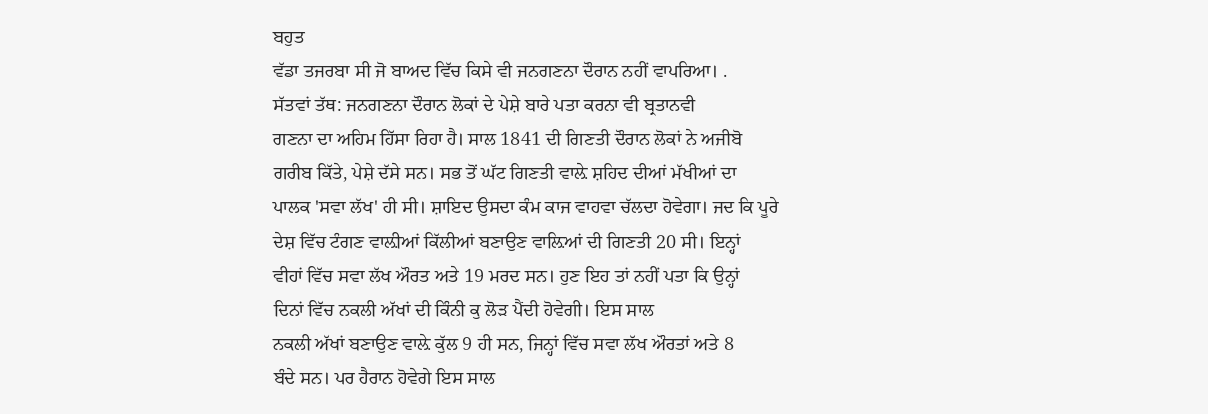ਬਹੁਤ
ਵੱਡਾ ਤਜਰਬਾ ਸੀ ਜੋ ਬਾਅਦ ਵਿੱਚ ਕਿਸੇ ਵੀ ਜਨਗਣਨਾ ਦੌਰਾਨ ਨਹੀਂ ਵਾਪਰਿਆ। .
ਸੱਤਵਾਂ ਤੱਥ: ਜਨਗਣਨਾ ਦੌਰਾਨ ਲੋਕਾਂ ਦੇ ਪੇਸ਼ੇ ਬਾਰੇ ਪਤਾ ਕਰਨਾ ਵੀ ਬ੍ਰਤਾਨਵੀ
ਗਣਨਾ ਦਾ ਅਹਿਮ ਹਿੱਸਾ ਰਿਹਾ ਹੈ। ਸਾਲ 1841 ਦੀ ਗਿਣਤੀ ਦੌਰਾਨ ਲੋਕਾਂ ਨੇ ਅਜੀਬੋ
ਗਰੀਬ ਕਿੱਤੇ, ਪੇਸ਼ੇ ਦੱਸੇ ਸਨ। ਸਭ ਤੋਂ ਘੱਟ ਗਿਣਤੀ ਵਾਲ਼ੇ ਸ਼ਹਿਦ ਦੀਆਂ ਮੱਖੀਆਂ ਦਾ
ਪਾਲਕ 'ਸਵਾ ਲੱਖ' ਹੀ ਸੀ। ਸ਼ਾਇਦ ਉਸਦਾ ਕੰਮ ਕਾਜ ਵਾਹਵਾ ਚੱਲਦਾ ਹੋਵੇਗਾ। ਜਦ ਕਿ ਪੂਰੇ
ਦੇਸ਼ ਵਿੱਚ ਟੰਗਣ ਵਾਲ਼ੀਆਂ ਕਿੱਲੀਆਂ ਬਣਾਉਣ ਵਾਲ਼ਿਆਂ ਦੀ ਗਿਣਤੀ 20 ਸੀ। ਇਨ੍ਹਾਂ
ਵੀਹਾਂ ਵਿੱਚ ਸਵਾ ਲੱਖ ਔਰਤ ਅਤੇ 19 ਮਰਦ ਸਨ। ਹੁਣ ਇਹ ਤਾਂ ਨਹੀਂ ਪਤਾ ਕਿ ਉਨ੍ਹਾਂ
ਦਿਨਾਂ ਵਿੱਚ ਨਕਲੀ ਅੱਖਾਂ ਦੀ ਕਿੰਨੀ ਕੁ ਲੋੜ ਪੈਂਦੀ ਹੋਵੇਗੀ। ਇਸ ਸਾਲ
ਨਕਲੀ ਅੱਖਾਂ ਬਣਾਉਣ ਵਾਲ਼ੇ ਕੁੱਲ 9 ਹੀ ਸਨ, ਜਿਨ੍ਹਾਂ ਵਿੱਚ ਸਵਾ ਲੱਖ ਔਰਤਾਂ ਅਤੇ 8
ਬੰਦੇ ਸਨ। ਪਰ ਹੈਰਾਨ ਹੋਵੇਗੇ ਇਸ ਸਾਲ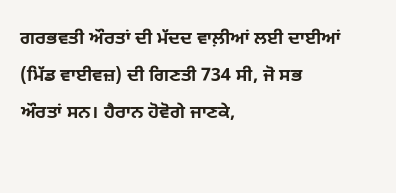ਗਰਭਵਤੀ ਔਰਤਾਂ ਦੀ ਮੱਦਦ ਵਾਲ਼ੀਆਂ ਲਈ ਦਾਈਆਂ
(ਮਿੱਡ ਵਾਈਵਜ਼) ਦੀ ਗਿਣਤੀ 734 ਸੀ, ਜੋ ਸਭ ਔਰਤਾਂ ਸਨ। ਹੈਰਾਨ ਹੋਵੋਗੇ ਜਾਣਕੇ,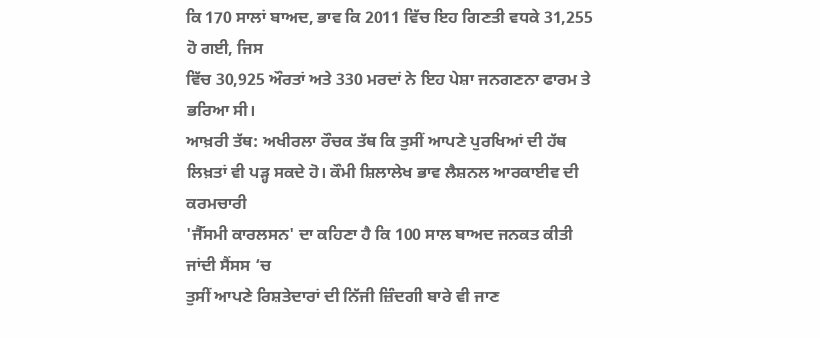ਕਿ 170 ਸਾਲਾਂ ਬਾਅਦ, ਭਾਵ ਕਿ 2011 ਵਿੱਚ ਇਹ ਗਿਣਤੀ ਵਧਕੇ 31,255 ਹੋ ਗਈ, ਜਿਸ
ਵਿੱਚ 30,925 ਔਰਤਾਂ ਅਤੇ 330 ਮਰਦਾਂ ਨੇ ਇਹ ਪੇਸ਼ਾ ਜਨਗਣਨਾ ਫਾਰਮ ਤੇ ਭਰਿਆ ਸੀ।
ਆਖ਼ਰੀ ਤੱਥ: ਅਖੀਰਲਾ ਰੌਚਕ ਤੱਥ ਕਿ ਤੁਸੀਂ ਆਪਣੇ ਪੁਰਖਿਆਂ ਦੀ ਹੱਥ
ਲਿਖ਼ਤਾਂ ਵੀ ਪੜ੍ਹ ਸਕਦੇ ਹੋ। ਕੌਮੀ ਸ਼ਿਲਾਲੇਖ ਭਾਵ ਲੈਸ਼ਨਲ ਆਰਕਾਈਵ ਦੀ ਕਰਮਚਾਰੀ
'ਜੈੱਸਮੀ ਕਾਰਲਸਨ' ਦਾ ਕਹਿਣਾ ਹੈ ਕਿ 100 ਸਾਲ ਬਾਅਦ ਜਨਕਤ ਕੀਤੀ ਜਾਂਦੀ ਸੈਂਸਸ ‘ਚ
ਤੁਸੀਂ ਆਪਣੇ ਰਿਸ਼ਤੇਦਾਰਾਂ ਦੀ ਨਿੱਜੀ ਜ਼ਿੰਦਗੀ ਬਾਰੇ ਵੀ ਜਾਣ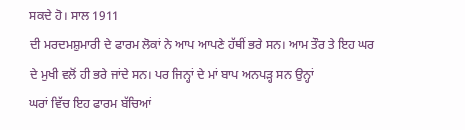ਸਕਦੇ ਹੋ। ਸਾਲ 1911
ਦੀ ਮਰਦਮਸ਼ੁਮਾਰੀ ਦੇ ਫਾਰਮ ਲੋਕਾਂ ਨੇ ਆਪ ਆਪਣੇ ਹੱਥੀਂ ਭਰੇ ਸਨ। ਆਮ ਤੌਰ ਤੇ ਇਹ ਘਰ
ਦੇ ਮੁਖੀ ਵਲੋਂ ਹੀ ਭਰੇ ਜਾਂਦੇ ਸਨ। ਪਰ ਜਿਨ੍ਹਾਂ ਦੇ ਮਾਂ ਬਾਪ ਅਨਪੜ੍ਹ ਸਨ ਉਨ੍ਹਾਂ
ਘਰਾਂ ਵਿੱਚ ਇਹ ਫਾਰਮ ਬੱਚਿਆਂ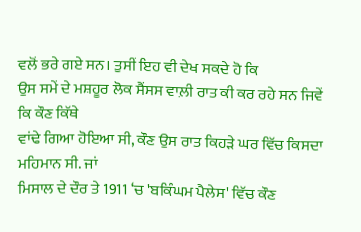ਵਲੋਂ ਭਰੇ ਗਏ ਸਨ। ਤੁਸੀਂ ਇਹ ਵੀ ਦੇਖ ਸਕਦੇ ਹੋ ਕਿ
ਉਸ ਸਮੇਂ ਦੇ ਮਸ਼ਹੂਰ ਲੋਕ ਸੈਂਸਸ ਵਾਲ਼ੀ ਰਾਤ ਕੀ ਕਰ ਰਹੇ ਸਨ ਜਿਵੇਂ ਕਿ ਕੌਣ ਕਿੱਥੇ
ਵਾਂਢੇ ਗਿਆ ਹੋਇਆ ਸੀ, ਕੌਣ ਉਸ ਰਾਤ ਕਿਹੜੇ ਘਰ ਵਿੱਚ ਕਿਸਦਾ ਮਹਿਮਾਨ ਸੀ. ਜਾਂ
ਮਿਸਾਲ ਦੇ ਦੌਰ ਤੇ 1911 ‘ਚ 'ਬਕਿੰਘਮ ਪੈਲੇਸ' ਵਿੱਚ ਕੌਣ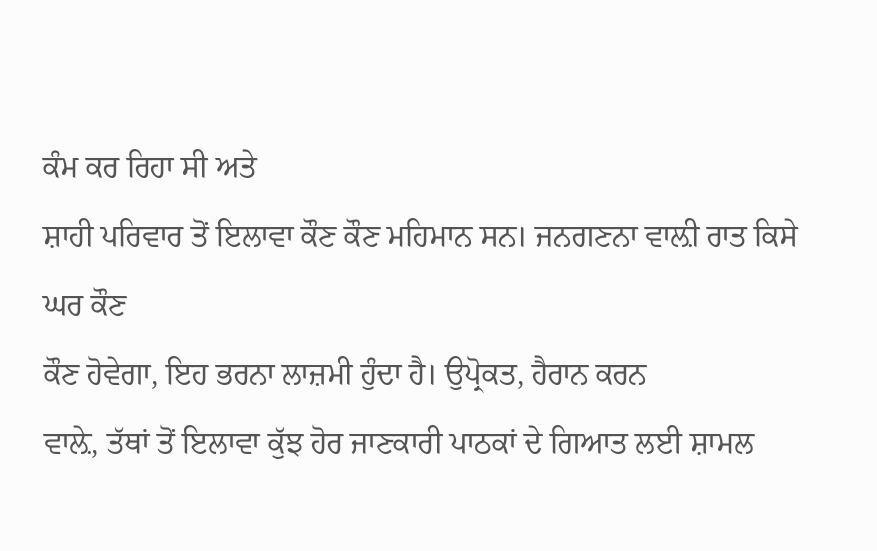ਕੰਮ ਕਰ ਰਿਹਾ ਸੀ ਅਤੇ
ਸ਼ਾਹੀ ਪਰਿਵਾਰ ਤੋਂ ਇਲਾਵਾ ਕੌਣ ਕੌਣ ਮਹਿਮਾਨ ਸਨ। ਜਨਗਣਨਾ ਵਾਲ਼ੀ ਰਾਤ ਕਿਸੇ ਘਰ ਕੌਣ
ਕੌਣ ਹੋਵੇਗਾ, ਇਹ ਭਰਨਾ ਲਾਜ਼ਮੀ ਹੁੰਦਾ ਹੈ। ਉਪ੍ਰੋਕਤ, ਹੈਰਾਨ ਕਰਨ
ਵਾਲ਼ੇ, ਤੱਥਾਂ ਤੋਂ ਇਲਾਵਾ ਕੁੱਝ ਹੋਰ ਜਾਣਕਾਰੀ ਪਾਠਕਾਂ ਦੇ ਗਿਆਤ ਲਈ ਸ਼ਾਮਲ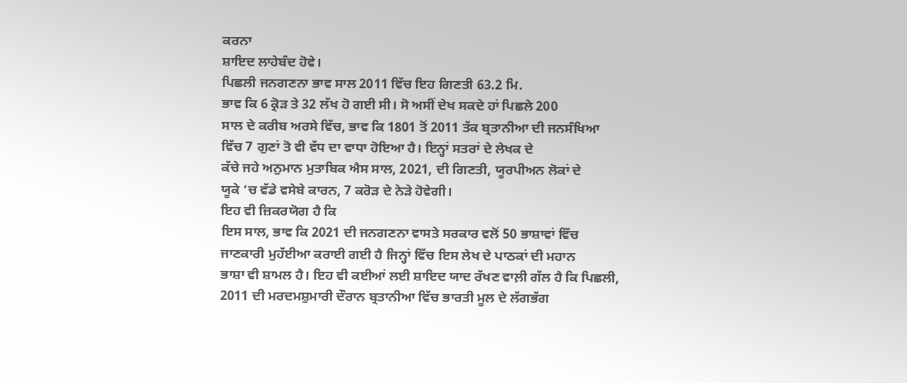ਕਰਨਾ
ਸ਼ਾਇਦ ਲਾਹੇਬੰਦ ਹੋਵੇ।
ਪਿਛਲੀ ਜਨਗਣਨਾ ਭਾਵ ਸਾਲ 2011 ਵਿੱਚ ਇਹ ਗਿਣਤੀ 63.2 ਮਿ.
ਭਾਵ ਕਿ 6 ਕ੍ਰੋੜ ਤੇ 32 ਲੱਖ ਹੋ ਗਈ ਸੀ। ਸੋ ਅਸੀਂ ਦੇਖ ਸਕਦੇ ਹਾਂ ਪਿਛਲੇ 200
ਸਾਲ ਦੇ ਕਰੀਬ ਅਰਸੇ ਵਿੱਚ, ਭਾਵ ਕਿ 1801 ਤੋਂ 2011 ਤੱਕ ਬ੍ਰਤਾਨੀਆ ਦੀ ਜਨਸੰਖਿਆ
ਵਿੱਚ 7 ਗੁਣਾਂ ਤੋ ਵੀ ਵੱਧ ਦਾ ਵਾਧਾ ਹੋਇਆ ਹੈ। ਇਨ੍ਹਾਂ ਸਤਰਾਂ ਦੇ ਲੇਖਕ ਦੇ
ਕੱਚੇ ਜਹੇ ਅਨੁਮਾਨ ਮੁਤਾਬਿਕ ਐਸ ਸਾਲ, 2021, ਦੀ ਗਿਣਤੀ, ਯੂਰਪੀਅਨ ਲੋਕਾਂ ਦੇ
ਯੂਕੇ ‘ਚ ਵੱਡੇ ਵਸੇਬੇ ਕਾਰਨ, 7 ਕਰੋੜ ਦੇ ਨੇੜੇ ਹੋਵੇਗੀ।
ਇਹ ਵੀ ਜ਼ਿਕਰਯੋਗ ਹੈ ਕਿ
ਇਸ ਸਾਲ, ਭਾਵ ਕਿ 2021 ਦੀ ਜਨਗਣਨਾ ਵਾਸਤੇ ਸਰਕਾਰ ਵਲੋਂ 50 ਭਾਸ਼ਾਵਾਂ ਵਿੱਚ
ਜਾਣਕਾਰੀ ਮੁਹੱਈਆ ਕਰਾਈ ਗਈ ਹੈ ਜਿਨ੍ਹਾਂ ਵਿੱਚ ਇਸ ਲੇਖ ਦੇ ਪਾਠਕਾਂ ਦੀ ਮਹਾਨ
ਭਾਸ਼ਾ ਵੀ ਸ਼ਾਮਲ ਹੈ। ਇਹ ਵੀ ਕਈਆਂ ਲਈ ਸ਼ਾਇਦ ਯਾਦ ਰੱਖਣ ਵਾਲ਼ੀ ਗੱਲ ਹੈ ਕਿ ਪਿਛਲੀ,
2011 ਦੀ ਮਰਦਮਸ਼ੁਮਾਰੀ ਦੌਰਾਨ ਬ੍ਰਤਾਨੀਆ ਵਿੱਚ ਭਾਰਤੀ ਮੂਲ ਦੇ ਲੱਗਭੱਗ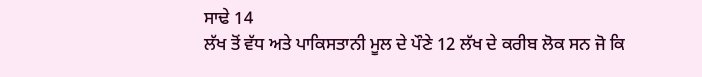ਸਾਢੇ 14
ਲੱਖ ਤੋਂ ਵੱਧ ਅਤੇ ਪਾਕਿਸਤਾਨੀ ਮੂਲ ਦੇ ਪੌਣੇ 12 ਲੱਖ ਦੇ ਕਰੀਬ ਲੋਕ ਸਨ ਜੋ ਕਿ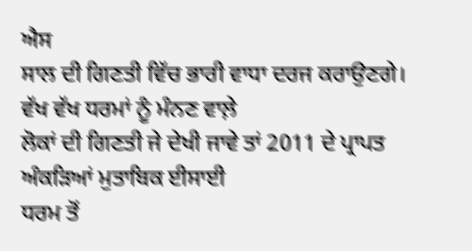ਐਸ
ਸਾਲ ਦੀ ਗਿਣਤੀ ਵਿੱਚ ਭਾਰੀ ਵਾਧਾ ਦਰਜ ਕਰਾਉਣਗੇ।
ਵੱਖ ਵੱਖ ਧਰਮਾਂ ਨੂੰ ਮੰਨਣ ਵਾਲ਼ੇ
ਲੋਕਾਂ ਦੀ ਗਿਣਤੀ ਜੇ ਦੇਖੀ ਜਾਵੇ ਤਾਂ 2011 ਦੇ ਪ੍ਰਾਪਤ ਅੰਕੜਿਆਂ ਮੁਤਾਬਿਕ ਈਸਾਈ
ਧਰਮ ਤੋਂ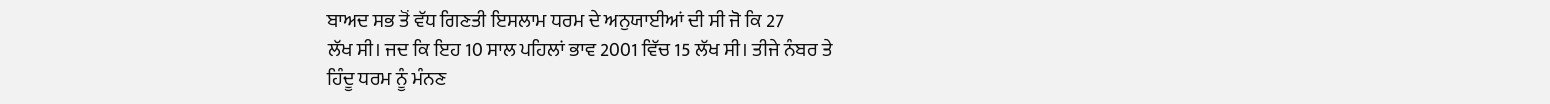ਬਾਅਦ ਸਭ ਤੋਂ ਵੱਧ ਗਿਣਤੀ ਇਸਲਾਮ ਧਰਮ ਦੇ ਅਨੁਯਾਈਆਂ ਦੀ ਸੀ ਜੋ ਕਿ 27
ਲੱਖ ਸੀ। ਜਦ ਕਿ ਇਹ 10 ਸਾਲ ਪਹਿਲਾਂ ਭਾਵ 2001 ਵਿੱਚ 15 ਲੱਖ ਸੀ। ਤੀਜੇ ਨੰਬਰ ਤੇ
ਹਿੰਦੂ ਧਰਮ ਨੂੰ ਮੰਨਣ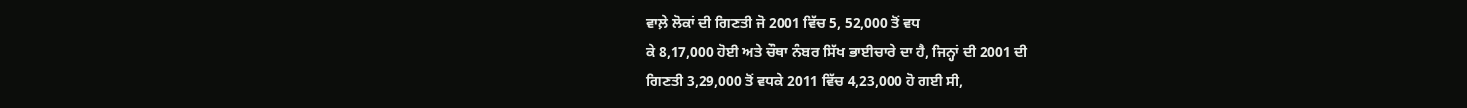ਵਾਲ਼ੇ ਲੋਕਾਂ ਦੀ ਗਿਣਤੀ ਜੋ 2001 ਵਿੱਚ 5, 52,000 ਤੋਂ ਵਧ
ਕੇ 8,17,000 ਹੋਈ ਅਤੇ ਚੌਥਾ ਨੰਬਰ ਸਿੱਖ ਭਾਈਚਾਰੇ ਦਾ ਹੈ, ਜਿਨ੍ਹਾਂ ਦੀ 2001 ਦੀ
ਗਿਣਤੀ 3,29,000 ਤੋਂ ਵਧਕੇ 2011 ਵਿੱਚ 4,23,000 ਹੋ ਗਈ ਸੀ,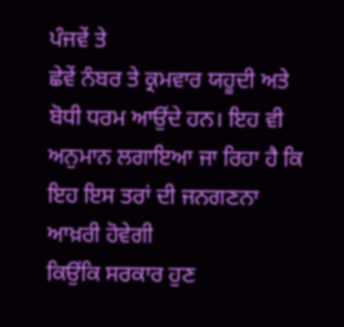ਪੰਜਵੇਂ ਤੇ
ਛੇਵੇਂ ਨੰਬਰ ਤੇ ਕ੍ਰਮਵਾਰ ਯਹੂਦੀ ਅਤੇ ਬੋਧੀ ਧਰਮ ਆਉਂਦੇ ਹਨ। ਇਹ ਵੀ
ਅਨੁਮਾਨ ਲਗਾਇਆ ਜਾ ਰਿਹਾ ਹੈ ਕਿ ਇਹ ਇਸ ਤਰਾਂ ਦੀ ਜਨਗਣਨਾ ਆਖ਼ਰੀ ਹੋਵੇਗੀ
ਕਿਉਂਕਿ ਸਰਕਾਰ ਹੁਣ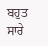ਬਹੁਤ ਸਾਰੇ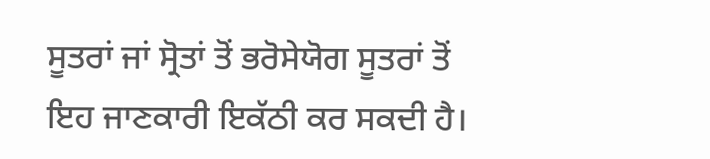ਸੂਤਰਾਂ ਜਾਂ ਸ੍ਰੋਤਾਂ ਤੋਂ ਭਰੋਸੇਯੋਗ ਸੂਤਰਾਂ ਤੋਂ
ਇਹ ਜਾਣਕਾਰੀ ਇਕੱਠੀ ਕਰ ਸਕਦੀ ਹੈ।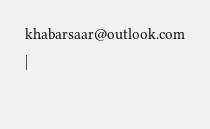khabarsaar@outlook.com
|